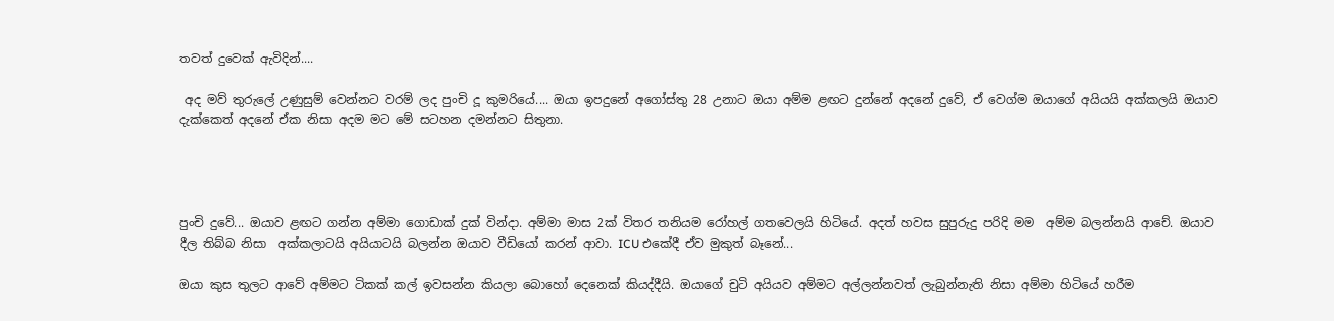තවත් දුවෙක් ඇවිදින්....

 අද මව් තුරුලේ උණුසුම් වෙන්නට වරම් ලද පුංචි දූ කුමරියේ.... ඔයා ඉපදුනේ අගෝස්තු 28 උනාට ඔයා අම්ම ළඟට දුන්නේ අදනේ දුවේ, ඒ වෙග්ම ඔයාගේ අයියයි අක්කලයි ඔයාව දැක්කෙත් අදනේ ඒක නිසා අදම මට මේ සටහන දමන්නට සිතුනා.




පුංචි දුවේ... ඔයාව ළඟට ගන්න අම්මා ගොඩාක් දුක් වින්දා. අම්මා මාස 2ක් විතර තනියම රෝහල් ගතවෙලයි හිටියේ. අදත් හවස සුපුරුදු පරිදි මම  අම්ම බලන්නයි ආචේ. ඔයාව දීල තිබ්බ නිසා  අක්කලාටයි අයියාටයි බලන්න ඔයාව වීඩියෝ කරන් ආවා. ICU එකේදී ඒව මුකුත් බෑනේ...

ඔයා කුස තුලට ආවේ අම්මට ටිකක් කල් ඉවසන්න කියලා බොහෝ දෙනෙක් කියද්දීයි. ඔයාගේ චුටි අයියව අම්මට අල්ලන්නවත් ලැබුන්නැති නිසා අම්මා හිටියේ හරීම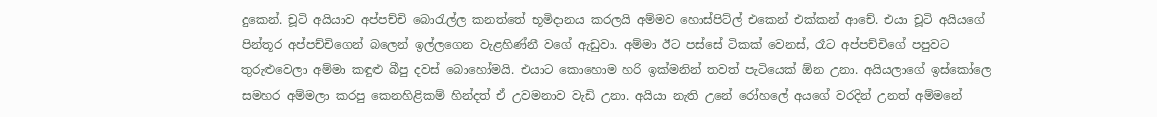දුකෙන්. චූටි අයියාව අප්පච්චි බොරැල්ල කනත්තේ භූමිදානය කරලයි අම්මව හොස්පිට්ල් එකෙන් එක්කන් ආචේ. එයා චූටි අයියගේ පින්තූර අප්පච්චිගෙන් බලෙන් ඉල්ලගෙන වැළහිණ්නී වගේ ඇඩුවා. අම්මා ඊට පස්සේ ටිකක් වෙනස්, රෑට අප්පච්චිගේ පපුවට තුරුළුවෙලා අම්මා කඳුළු බීපු දවස් බොහෝමයි. එයාට කොහොම හරි ඉක්මනින් තවත් පැටියෙක් ඕන උනා. අයියලාගේ ඉස්කෝලෙ සමහර අම්මලා කරපු කෙනහිළිකම් හින්දත් ඒ උවමනාව වැඩි උනා. අයියා නැති උනේ රෝහලේ අයගේ වරදින් උනත් අම්මනේ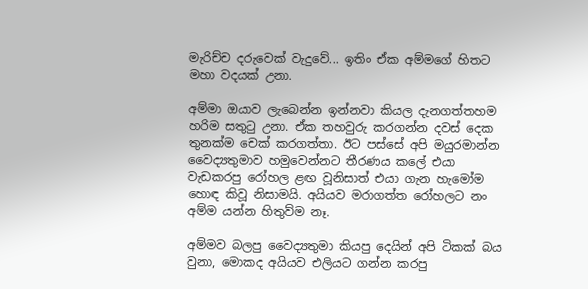මැරිච්ච දරුවෙක් වැදුවේ... ඉතිං ඒක අම්මගේ හිතට මහා වදයක් උනා.

අම්මා ඔයාව ලැබෙන්න ඉන්නවා කියල දැනගත්තහම හරිම සතුටු උනා. ඒක තහවුරු කරගන්න දවස් දෙක තුනක්ම චෙක් කරගත්තා. ඊට පස්සේ අපි මයුරමාන්න වෛද්‍යතුමාව හමුවෙන්නට තීරණය කලේ එයා වැඩකරපු රෝහල ළඟ වූනිසාත් එයා ගැන හැමෝම හොඳ කිවූ නිසාමයි. අයියව මරාගත්ත රෝහලට නං අම්ම යන්න හිතුව්ම නෑ.

අම්මව බලපු වෛද්‍යතුමා කියපු දෙයින් අපි ටිකක් බය වුනා, මොකද අයියව එලියට ගන්න කරපු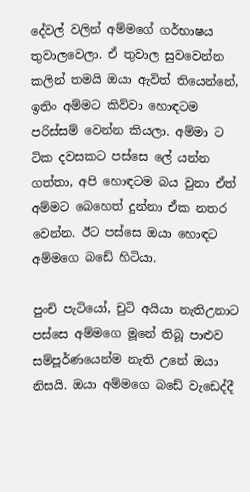දේවල් වලින් අම්මගේ ගර්භාෂය තුවාලවෙලා. ඒ තුවාල සුවවෙන්න කලින් තමයි ඔයා ඇවිත් තියෙන්නේ, ඉතිං අම්මට කිව්වා හොඳටම පරිස්සම් වෙන්න කියලා. අම්මා ට ටික දවසකට පස්සෙ ලේ යන්න ගත්තා, අපි හොඳටම බය වුනා ඒත් අම්මට බෙහෙත් දුන්නා ඒක නතර වෙන්න. ඊට පස්සෙ ඔයා හොඳට අම්මගෙ බඩේ හිටියා.

පුංචි පැටියෝ, චුටි අයියා නැතිඋනාට පස්සෙ අම්මගෙ මූනේ තිබූ පාළුව සම්පූර්ණයෙන්ම නැති උනේ ඔයා නිසයි. ඔයා අම්මගෙ බඩේ වැඩෙද්දී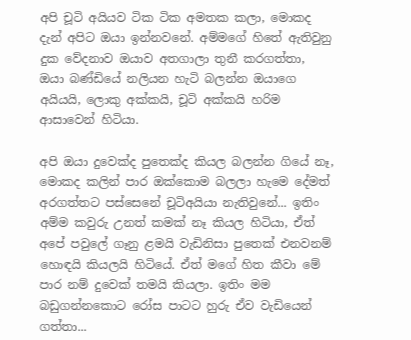අපි චූටි අයියව ටික ටික අමතක කලා, මොකද දැන් අපිට ඔයා ඉන්නවනේ. අම්මගේ හිතේ ඇතිවුනු දුක වේදනාව ඔයාව අතගාලා තුනී කරගත්තා, ඔයා බණ්ඩියේ නලියන හැටි බලන්න ඔයාගෙ අයියයි, ලොකු අක්කයි, චූටි අක්කයි හරිම ආසාවෙන් හිටියා.

අපි ඔයා දුවෙක්ද පුතෙක්ද කියල බලන්න ගියේ නෑ, මොකද කලින් පාර ඔක්කොම බලලා හැමෙ දේමත් අරගත්තට පස්සෙනේ චූටිඅයියා නැතිවුනේ... ඉතිං අම්ම කවුරු උනත් කමක් නෑ කියල හිටියා, ඒත් අපේ පවුලේ ගෑනු ළමයි වැඩිනිසා පුතෙක් එනවනම් හොඳයි කියලයි හිටියේ. ඒත් මගේ හිත කීවා මේ පාර නම් දුවෙක් තමයි කියලා. ඉතිං මම බඩුගන්නකොට රෝස පාටට හුරු ඒව වැඩියෙන් ගත්තා...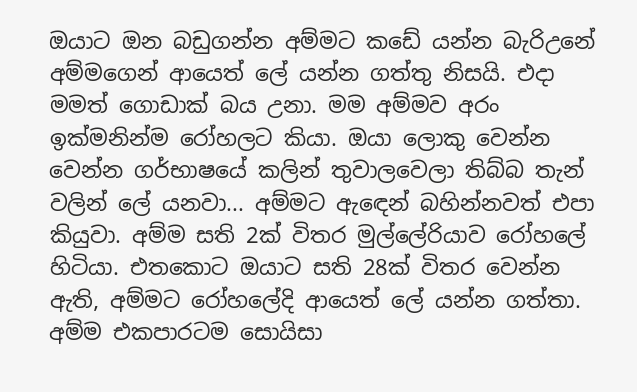ඔයාට ඔන බඩුගන්න අම්මට කඩේ යන්න බැරිඋනේ අම්මගෙන් ආයෙත් ලේ යන්න ගත්තු නිසයි. එදා මමත් ගොඩාක් බය උනා. මම අම්මව අරං ඉක්මනින්ම රෝහලට කියා. ඔයා ලොකු වෙන්න වෙන්න ගර්භාෂයේ කලින් තුවාලවෙලා තිබ්බ තැන් වලින් ලේ යනවා... අම්මට ඇඳෙන් බහින්නවත් එපා කියුවා. අම්ම සති 2ක් විතර මුල්ලේරියාව රෝහලේ හිටියා. එතකොට ඔයාට සති 28ක් විතර වෙන්න ඇති, අම්මට රෝහලේදි ආයෙත් ලේ යන්න ගත්තා. අම්ම එකපාරටම සොයිසා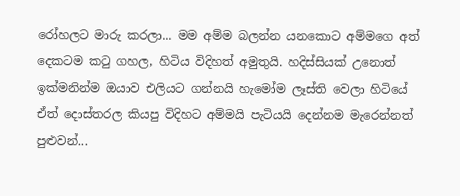රෝහලට මාරු කරලා... මම අම්ම බලන්න යනකොට අම්මගෙ අත් දෙකටම කටු ගහල, හිටිය විදිහත් අමුතුයි. හදිස්සියක් උනොත් ඉක්මනින්ම ඔයාව එලියට ගන්නයි හැමෝම ලෑස්ති වෙලා හිටියේ ඒත් දොස්තරල කියපු විදිහට අම්මයි පැටියයි දෙන්නම මැරෙන්නත් පුළුවන්...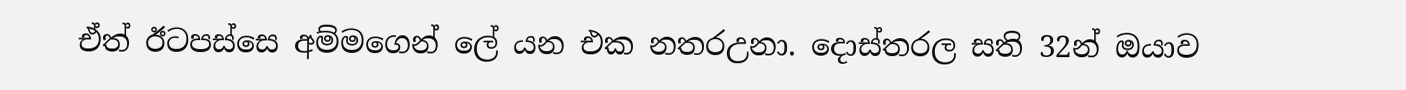ඒත් ඊටපස්සෙ අම්මගෙන් ලේ යන එක නතරඋනා. දොස්තරල සති 32න් ඔයාව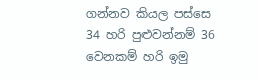ගන්නව කියල පස්සෙ 34 හරි පුළුවන්නම් 36 වෙනකම් හරි ඉමු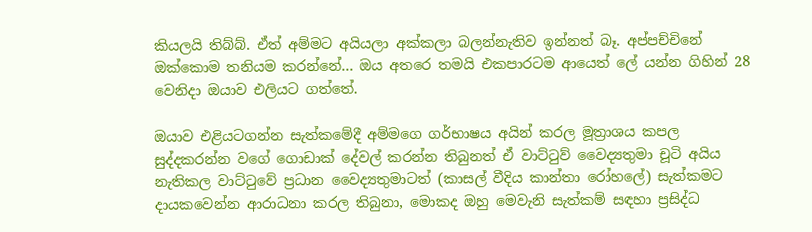කියලයි තිබ්බ්. ඒත් අම්මට අයියලා අක්කලා බලන්නැතිව ඉන්නත් බෑ. අප්පච්චිනේ ඔක්කොම තනියම කරන්නේ... ඔය අතරෙ තමයි එකපාරටම ආයෙත් ලේ යන්න ගිහින් 28 වෙනිදා ඔයාව එලියට ගත්තේ.

ඔයාව එළියටගන්න සැත්කමේදී අම්මගෙ ගර්භාෂය අයින් කරල මූත්‍රාශය කපල සුද්දකරන්න වගේ ගොඩාක් දේවල් කරන්න තිබුනත් ඒ වාට්ටුව් වෛද්‍යතුමා චූටි අයිය නැතිකල වාට්ටුවේ ප්‍රධාන වෛද්‍යතුමාටත් (කාසල් වීදිය කාන්තා රෝහලේ) සැත්කමට දායකවෙන්න ආරාධනා කරල තිබුනා, මොකද ඔහු මෙවැනි සැත්කම් සඳහා ප්‍රසිද්ධ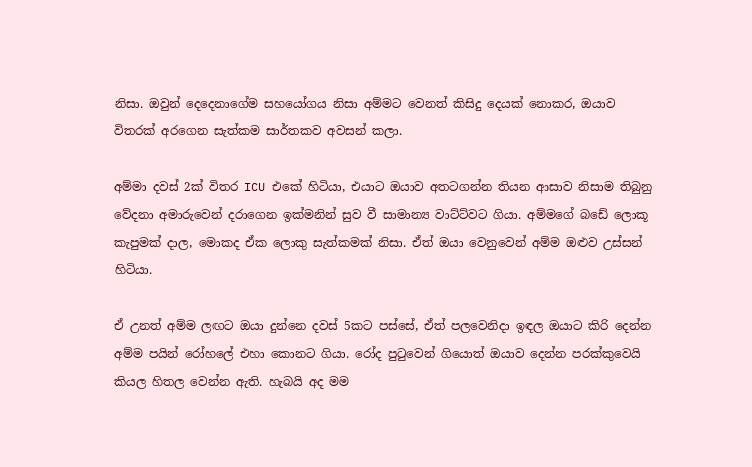නිසා. ඔවුන් දෙදෙනාගේම සහයෝගය නිසා අම්මට වෙනත් කිසිදු දෙයක් නොකර, ඔයාව විතරක් අරගෙන සැත්කම සාර්තකව අවසන් කලා.

අම්මා දවස් 2ක් විතර ICU එකේ හිටියා, එයාට ඔයාව අතටගන්න තියන ආසාව නිසාම තිබුනු වේදනා අමාරුවෙන් දරාගෙන ඉක්මනින් සුව වී සාමාන්‍ය වාට්ට්වට ගියා. අම්මගේ බඩේ ලොකූ කැපුමක් දාල, මොකද ඒක ලොකු සැත්කමක් නිසා. ඒත් ඔයා වෙනුවෙන් අම්ම ඔළුව උස්සන් හිටියා.

ඒ උනත් අම්ම ලඟට ඔයා දුන්නෙ දවස් 5කට පස්සේ, ඒත් පලවෙනිදා ඉඳල ඔයාට කිරි දෙන්න අම්ම පයින් රෝහලේ එහා කොනට ගියා. රෝද පුටුවෙන් ගියොත් ඔයාව දෙන්න පරක්කුවෙයි කියල හිතල වෙන්න ඇති. හැබයි අද මම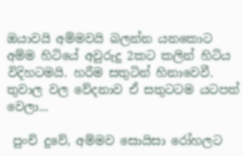ඔයාවයි අම්මවයි බලන්න යනකොට අම්ම හිටියේ අවුරුදු 2කට කලින් හිටිය විදිහටමයි. හරීම සතුටින් හිනාවෙවී. තුවාල වල වේදනාව ඒ සතුටටම යටපත් වෙලා...

 පුංචි දුවේ, අම්මව සොයිසා රෝහලට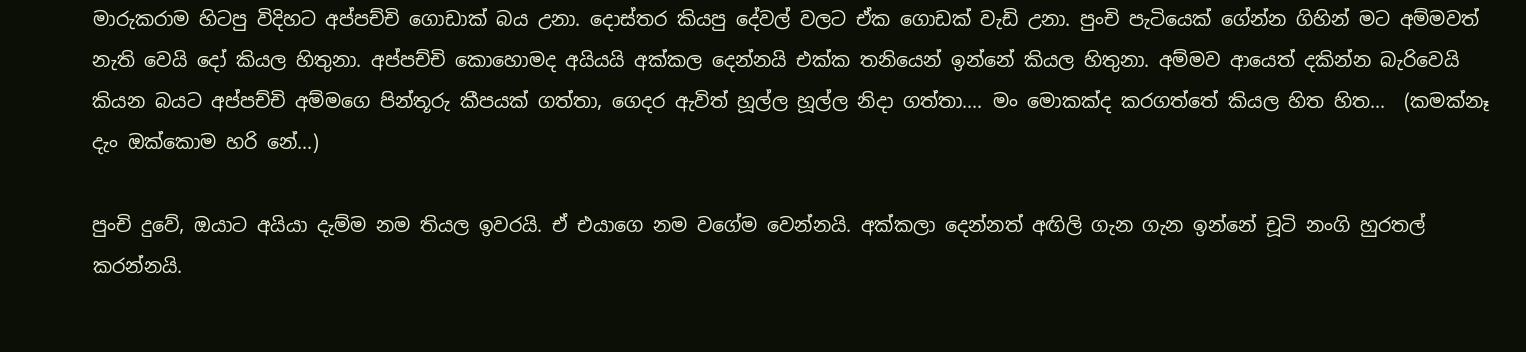මාරුකරාම හිටපු විදිහට අප්පච්චි ගොඩාක් බය උනා. දොස්තර කියපු දේවල් වලට ඒක ගොඩක් වැඩි උනා. පුංචි පැටියෙක් ගේන්න ගිහින් මට අම්මවත් නැති වෙයි දෝ කියල හිතුනා. අප්පච්චි කොහොමද අයියයි අක්කල දෙන්නයි එක්ක තනියෙන් ඉන්නේ කියල හිතුනා. අම්මව ආයෙත් දකින්න බැරිවෙයි කියන බයට අප්පච්චි අම්මගෙ පින්තූරු කීපයක් ගත්තා, ගෙදර ඇවිත් හූල්ල හූල්ල නිදා ගත්තා.... මං මොකක්ද කරගත්තේ කියල හිත හිත...  (කමක්නෑ දැං ඔක්කොම හරි නේ...)

පුංචි දුවේ, ඔයාට අයියා දැම්ම නම තියල ඉවරයි. ඒ එයාගෙ නම වගේම වෙන්නයි. අක්කලා දෙන්නත් අඟිලි ගැන ගැන ඉන්නේ චූටි නංගි හුරතල් කරන්නයි.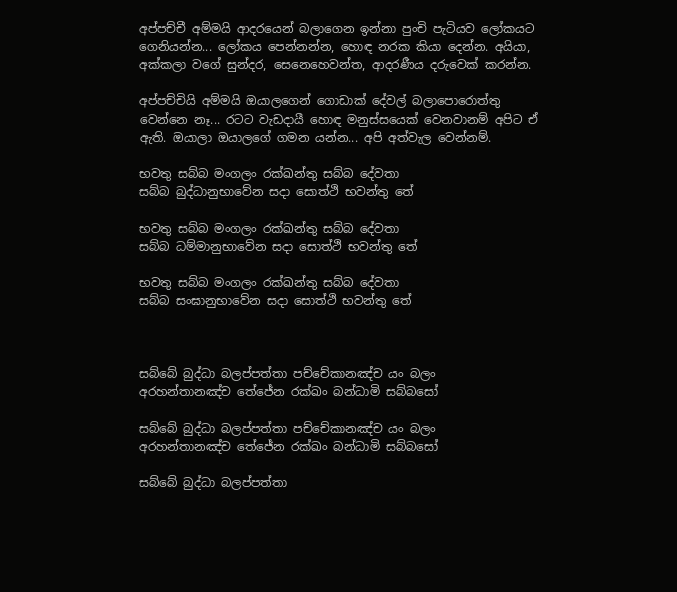අප්පච්චී අම්මයි ආදරයෙන් බලාගෙන ඉන්නා පුංචි පැටියව ලෝකයට ගෙනියන්න... ලෝකය පෙන්නන්න, හොඳ නරක කියා දෙන්න. අයියා, අක්කලා වගේ සුන්දර, සෙනෙහෙවන්ත, ආදරණීය දරුවෙක් කරන්න.

අප්පච්චියි අම්මයි ඔයාලගෙන් ගොඩාක් දේවල් බලාපොරොත්තු වෙන්නෙ නෑ... රටට වැඩදායී හොඳ මනුස්සයෙක් වෙනවානම් අපිට ඒ ඇති. ඔයාලා ඔයාලගේ ගමන යන්න... අපි අත්වැල වෙන්නම්.

භවතු සබ්බ මංගලං රක්ඛන්තු සබ්බ දේවතා
සබ්බ බුද්ධානුභාවේන සදා සොත්ථි භවන්තු තේ

භවතු සබ්බ මංගලං රක්ඛන්තු සබ්බ දේවතා
සබ්බ ධම්මානුභාවේන සදා සොත්ථි භවන්තු තේ

භවතු සබ්බ මංගලං රක්ඛන්තු සබ්බ දේවතා
සබ්බ සංඝානුභාවේන සදා සොත්ථි භවන්තු තේ



සබ්බේ බුද්ධා බලප්පත්තා පච්චේකානඤ්ච යං බලං
අරහන්තානඤ්ච තේජේන රක්ඛං බන්ධාමි සබ්බසෝ

සබ්බේ බුද්ධා බලප්පත්තා පච්චේකානඤ්ච යං බලං
අරහන්තානඤ්ච තේජේන රක්ඛං බන්ධාමි සබ්බසෝ

සබ්බේ බුද්ධා බලප්පත්තා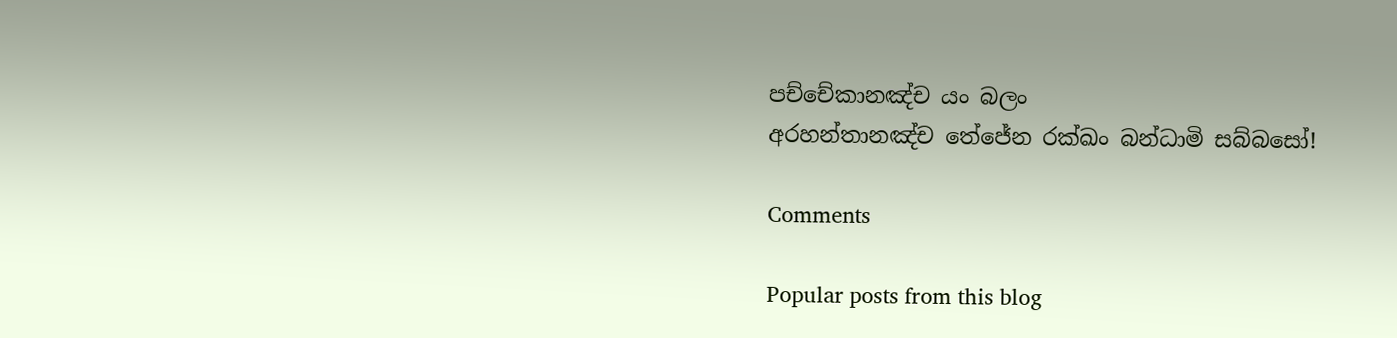පච්චේකානඤ්ච යං බලං
අරහන්තානඤ්ච තේජේන රක්ඛං බන්ධාමි සබ්බසෝ!

Comments

Popular posts from this blog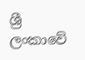ශ්‍රී ලංකාවේ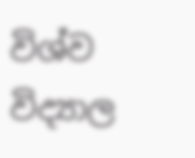විශ්ව විද්‍යාල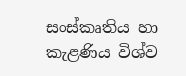සංස්කෘතිය හා කැළණිය විශ්ව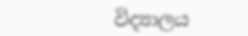විද්‍යාලය